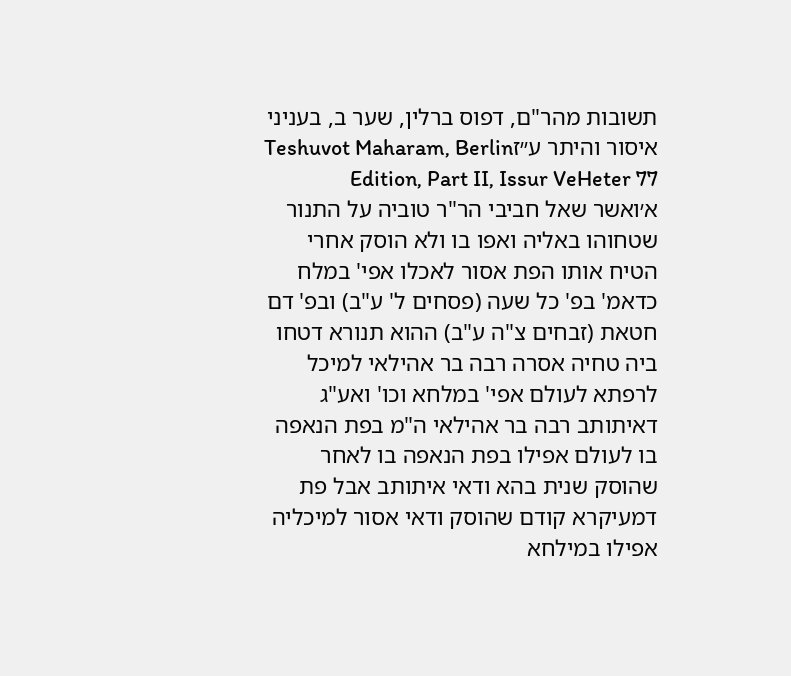תשובות מהר"ם, דפוס ברלין, שער ב, בעניני איסור והיתר ע״זTeshuvot Maharam, Berlin Edition, Part II, Issur VeHeter 77
א׳ואשר שאל חביבי הר"ר טוביה על התנור שטחוהו באליה ואפו בו ולא הוסק אחרי הטיח אותו הפת אסור לאכלו אפי' במלח כדאמ' בפ' כל שעה (פסחים ל' ע"ב) ובפ' דם חטאת (זבחים צ"ה ע"ב) ההוא תנורא דטחו ביה טחיה אסרה רבה בר אהילאי למיכל לרפתא לעולם אפי' במלחא וכו' ואע"ג דאיתותב רבה בר אהילאי ה"מ בפת הנאפה בו לעולם אפילו בפת הנאפה בו לאחר שהוסק שנית בהא ודאי איתותב אבל פת דמעיקרא קודם שהוסק ודאי אסור למיכליה אפילו במילחא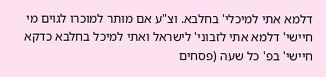דלמא אתי למיכלי' בחלבא. וצ"ע אם מותר למוכרו לגוים מי חיישי' דלמא אתי לזבוני' לישראל ואתי למיכל בחלבא כדקא חיישי' בפ' כל שעה (פסחים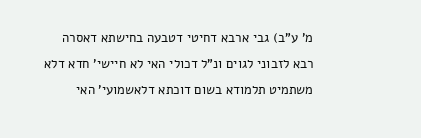מ' ע"ב) גבי ארבא דחיטי דטבעה בחישתא דאסרה רבא לזבוני לגוים ונ"ל דכולי האי לא חיישי' חדא דלא משתמיט תלמודא בשום דוכתא דלאשמועי' האי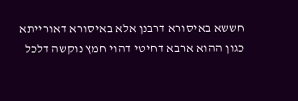חששא באיסורא דרבנן אלא באיסורא דאורייתא כגון ההוא ארבא דחיטי דהוי חמץ נוקשה דלכל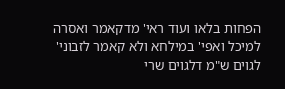הפחות בלאו ועוד ראי' מדקאמר ואסרה למיכל ואפי' במילחא ולא קאמר לזבוני' לגוים ש"מ דלגוים שרי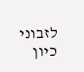לזבוני כיון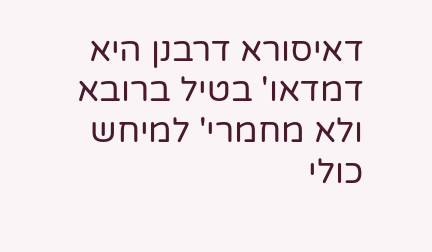דאיסורא דרבנן היא דמדאו' בטיל ברובא ולא מחמרי' למיחש כולי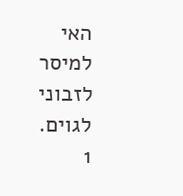האי למיסר לזבוני לגוים.
1